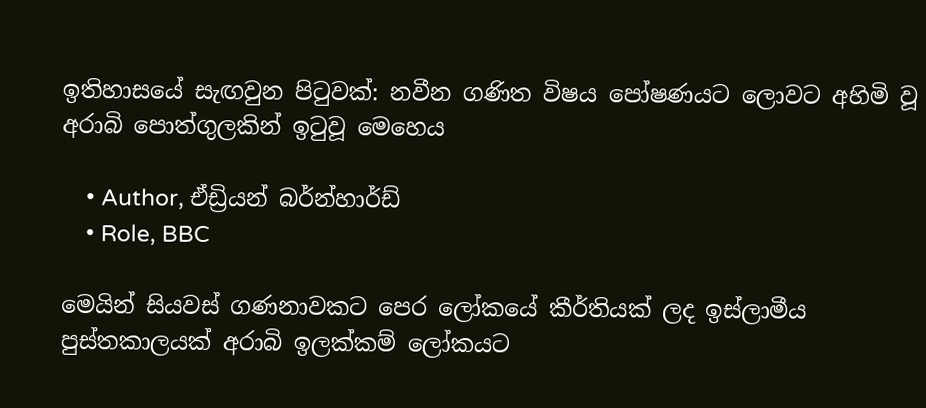ඉතිහාසයේ සැඟවුන පිටුවක්: නවීන ගණිත විෂය පෝෂණයට ලොවට අහිමි වූ අරාබි පොත්ගුලකින් ඉටුවූ මෙහෙය

    • Author, ඒඩ්‍රියන් බර්න්හාර්ඩ්
    • Role, BBC

මෙයින් සියවස් ගණනාවකට පෙර ලෝකයේ කීර්තියක් ලද ඉස්ලාමීය පුස්තකාලයක් අරාබි ඉලක්කම් ලෝකයට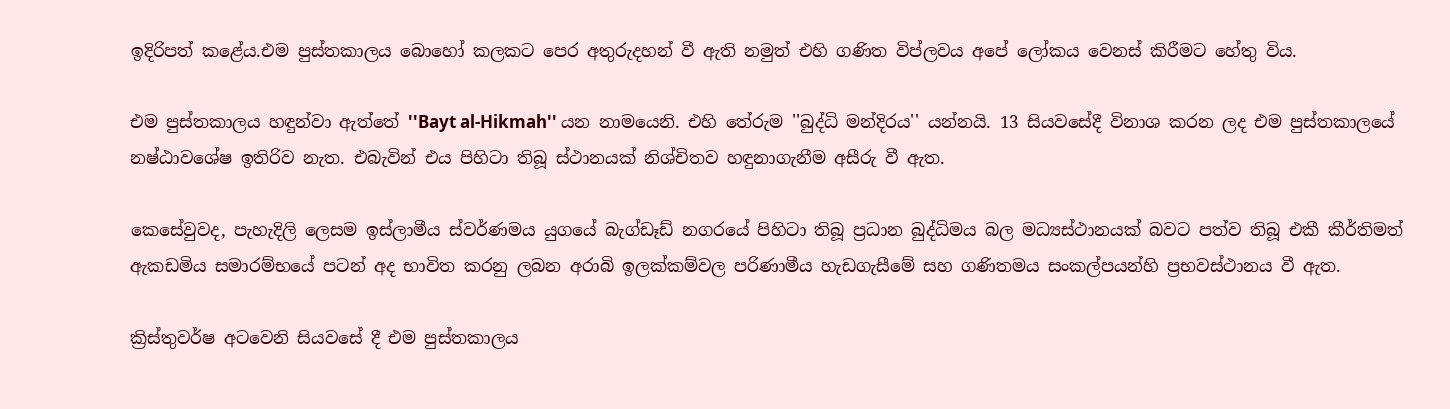ඉදිරිපත් කළේය.එම පුස්තකාලය බොහෝ කලකට පෙර අතුරුදහන් වී ඇති නමුත් එහි ගණිත විප්ලවය අපේ ලෝකය වෙනස් කිරීමට හේතු විය.

එම පුස්තකාලය හඳුන්වා ඇත්තේ ''Bayt al-Hikmah'' යන නාමයෙනි. එහි තේරුම ''බුද්ධි මන්දිරය'' යන්නයි. 13 සියවසේදී විනාශ කරන ලද එම පුස්තකාලයේ නෂ්ඨාවශේෂ ඉතිරිව නැත. එබැවින් එය පිහිටා තිබූ ස්ථානයක් නිශ්චිතව හඳුනාගැනීම අසීරු වී ඇත.

කෙසේවුවද, පැහැදිලි ලෙසම ඉස්ලාමීය ස්වර්ණමය යුගයේ බැග්ඩෑඩ් නගරයේ පිහිටා තිබූ ප්‍රධාන බුද්ධිමය බල මධ්‍යස්ථානයක් බවට පත්ව තිබූ එකී කීර්තිමත් ඇකඩමිය සමාරම්භයේ පටන් අද භාවිත කරනු ලබන අරාබි ඉලක්කම්වල පරිණාමීය හැඩගැසීමේ සහ ගණිතමය සංකල්පයන්හි ප්‍රභවස්ථානය වී ඇත.

ක්‍රිස්තුවර්ෂ අටවෙනි සියවසේ දී එම පුස්තකාලය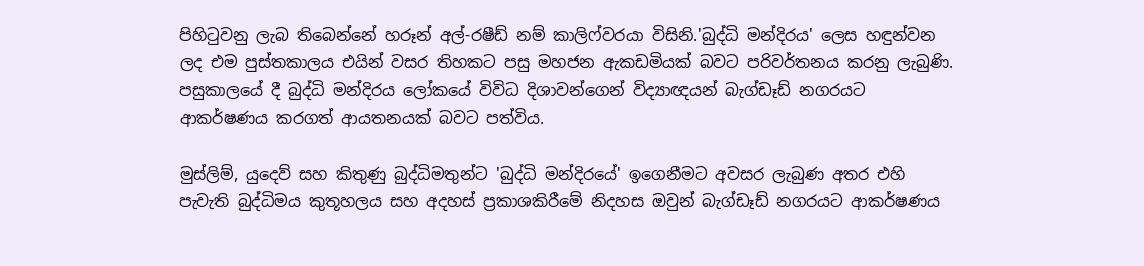පිහිටුවනු ලැබ තිබෙන්නේ හරූන් අල්-රෂීඩ් නම් කාලිෆ්වරයා විසිනි.'බුද්ධි මන්දිරය' ලෙස හඳුන්වන ලද එම පුස්තකාලය එයින් වසර තිහකට පසු මහජන ඇකඩමියක් බවට පරිවර්තනය කරනු ලැබුණි. පසුකාලයේ දී බුද්ධි මන්දිරය ලෝකයේ විවිධ දිශාවන්ගෙන් විද්‍යාඥයන් බැග්ඩෑඩ් නගරයට ආකර්ෂණය කරගත් ආයතනයක් බවට පත්විය.

මුස්ලිම්, යුදෙව් සහ කිතුණු බුද්ධිමතුන්ට 'බුද්ධි මන්දිරයේ' ඉගෙනීමට අවසර ලැබුණ අතර එහි පැවැති බුද්ධිමය කුතූහලය සහ අදහස් ප්‍රකාශකිරීමේ නිදහස ඔවුන් බැග්ඩෑඩ් නගරයට ආකර්ෂණය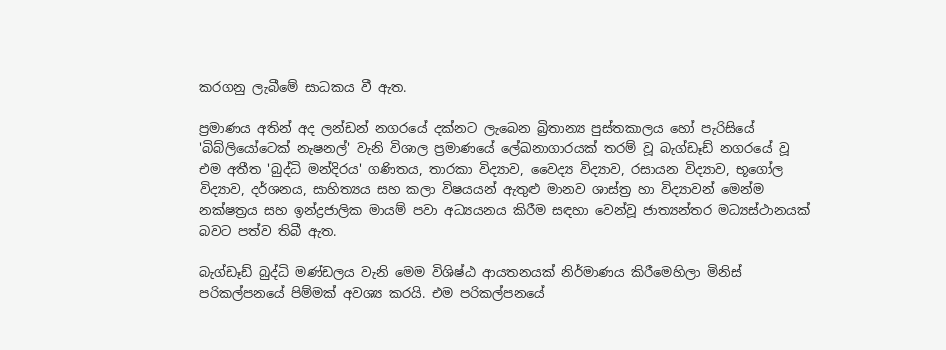කරගනු ලැබීමේ සාධකය වී ඇත.

ප්‍රමාණය අතින් අද ලන්ඩන් නගරයේ දක්නට ලැබෙන බ්‍රිතාන්‍ය පුස්තකාලය හෝ පැරිසියේ 'බිබ්ලියෝටෙක් නැෂනල්' වැනි විශාල ප්‍රමාණයේ ලේඛනාගාරයක් තරම් වූ බැග්ඩෑඩ් නගරයේ වූ එම අතීත 'බුද්ධි මන්දිරය' ගණිතය, තාරකා විද්‍යාව, වෛද්‍ය විද්‍යාව, රසායන විද්‍යාව, භූගෝල විද්‍යාව, දර්ශනය, සාහිත්‍යය සහ කලා විෂයයන් ඇතුළු මානව ශාස්ත්‍ර හා විද්‍යාවන් මෙන්ම නක්ෂත්‍රය සහ ඉන්ද්‍රජාලික මායම් පවා අධ්‍යයනය කිරීම සඳහා වෙන්වූ ජාත්‍යන්තර මධ්‍යස්ථානයක් බවට පත්ව තිබී ඇත.

බැග්ඩෑඩ් බුද්ධි මණ්ඩලය වැනි මෙම විශිෂ්ඨ ආයතනයක් නිර්මාණය කිරීමෙහිලා මිනිස් පරිකල්පනයේ පිම්මක් අවශ්‍ය කරයි. එම පරිකල්පනයේ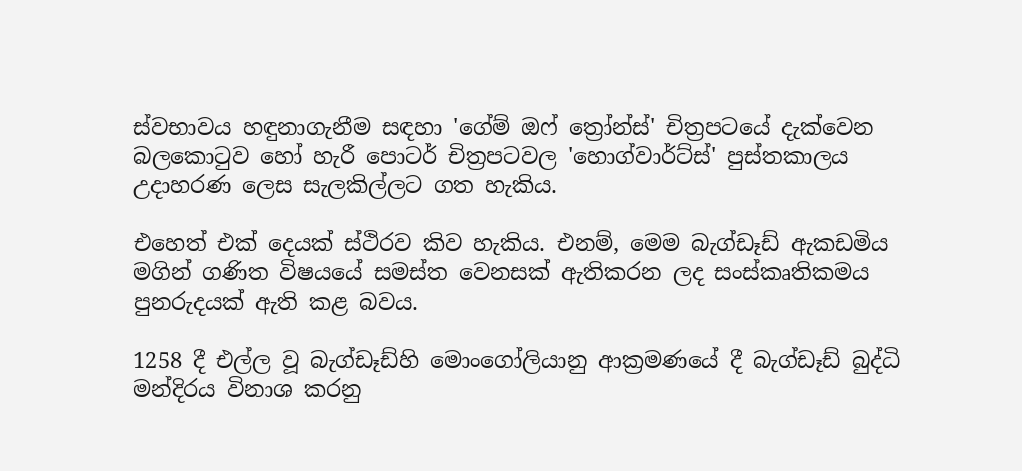ස්වභාවය හඳුනාගැනීම සඳහා 'ගේම් ඔෆ් ත්‍රෝන්ස්' චිත්‍රපටයේ දැක්වෙන බලකොටුව හෝ හැරී පොටර් චිත්‍රපටවල 'හොග්වාර්ට්ස්' පුස්තකාලය උදාහරණ ලෙස සැලකිල්ලට ගත හැකිය.

එහෙත් එක් දෙයක් ස්ථිරව කිව හැකිය. එනම්, මෙම බැග්ඩෑඩ් ඇකඩමිය මගින් ගණිත විෂයයේ සමස්ත වෙනසක් ඇතිකරන ලද සංස්කෘතිකමය පුනරුදයක් ඇති කළ බවය.

1258 දී එල්ල වූ බැග්ඩෑඩ්හි මොංගෝලියානු ආක්‍රමණයේ දී බැග්ඩෑඩ් බුද්ධි මන්දිරය විනාශ කරනු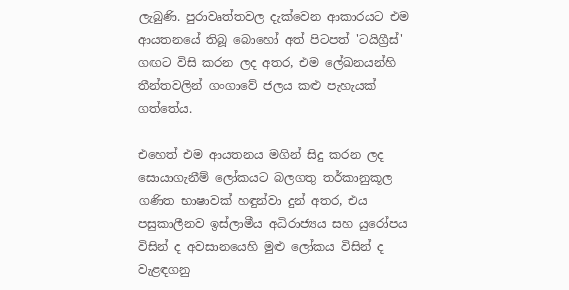ලැබුණි. පුරාවෘත්තවල දැක්වෙන ආකාරයට එම ආයතනයේ තිබූ බොහෝ අත් පිටපත් 'ටයිග්‍රීස්' ගඟට විසි කරන ලද අතර, එම ලේඛනයන්හි තීන්තවලින් ගංගාවේ ජලය කළු පැහැයක් ගත්තේය.

එහෙත් එම ආයතනය මගින් සිදු කරන ලද සොයාගැනීම් ලෝකයට බලගතු තර්කානුකූල ගණිත භාෂාවක් හඳුන්වා දුන් අතර, එය පසුකාලීනව ඉස්ලාමීය අධිරාජ්‍යය සහ යුරෝපය විසින් ද අවසානයෙහි මුළු ලෝකය විසින් ද වැළඳගනු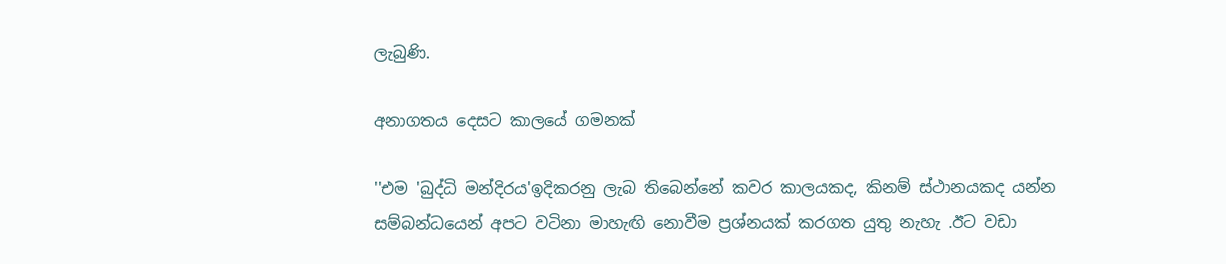ලැබුණි.

අනාගතය දෙසට කාලයේ ගමනක්

''එම 'බුද්ධි මන්දිරය'ඉදිකරනු ලැබ තිබෙන්නේ කවර කාලයකද, කිනම් ස්ථානයකද යන්න සම්බන්ධයෙන් අපට වටිනා මාහැඟි නොවීම ප්‍රශ්නයක් කරගත යුතු නැහැ .ඊට වඩා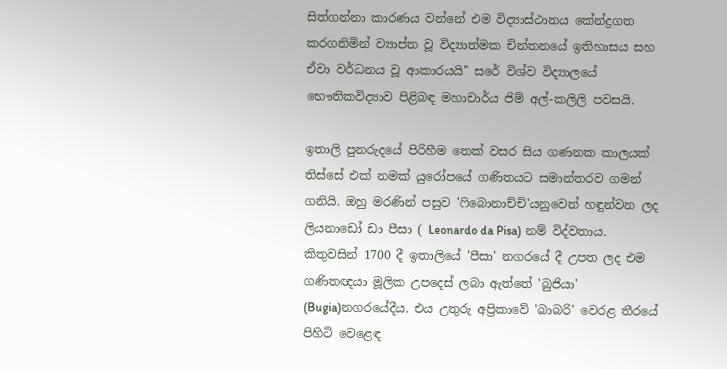සිත්ගන්නා කාරණය වන්නේ එම විද්‍යාස්ථානය කේන්ද්‍රගත කරගනිමින් ව්‍යාප්ත වූ විද්‍යාත්මක චින්තනයේ ඉතිහාසය සහ ඒවා වර්ධනය වූ ආකාරයයි'' සරේ විශ්ව විද්‍යාලයේ භෞතිකවිද්‍යාව පිළිබඳ මහාචාර්ය ජිම් අල්-කලිලි පවසයි.

ඉතාලි පුනරුදයේ පිරිහීම තෙක් වසර සිය ගණනක කාලයක් තිස්සේ එක් නමක් යුරෝපයේ ගණිතයට සමාන්තරව ගමන් ගනියි. ඔහු මරණින් පසුව 'ෆිබොනාච්චි'යනුවෙන් හඳුන්වන ලද ලියනාඩෝ ඩා පීසා ( Leonardo da Pisa) නම් විද්වතාය. කිතුවසින් 1700 දී ඉතාලියේ 'පීසා' නගරයේ දී උපත ලද එම ගණිතඥයා මූලික උපදෙස් ලබා ඇත්තේ 'බුජියා' (Bugia)නගරයේදීය. එය උතුරු අප්‍රිකාවේ 'බාබරි' වෙරළ තීරයේ පිහිටි වෙළෙඳ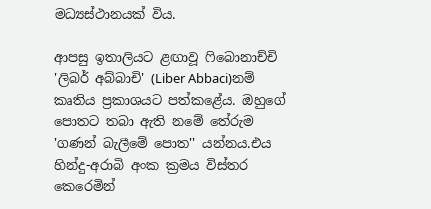මධ්‍යස්ථානයක් විය.

ආපසු ඉතාලියට ළඟාවූ ෆිබොනාච්චි 'ලිබර් අබ්බාචි' (Liber Abbaci)නම් කෘතිය ප්‍රකාශයට පත්කළේය. ඔහුගේ පොතට තබා ඇති නමේ තේරුම 'ගණන් බැලීමේ පොත'' යන්නය.එය හින්දු-අරාබි අංක ක්‍රමය විස්තර කෙරෙමින්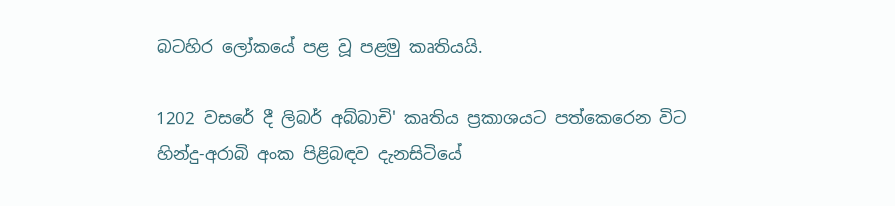බටහිර ලෝකයේ පළ වූ පළමු කෘතියයි.

1202 වසරේ දී ලිබර් අබ්බාචි' කෘතිය ප්‍රකාශයට පත්කෙරෙන විට හින්දු-අරාබි අංක පිළිබඳව දැනසිටියේ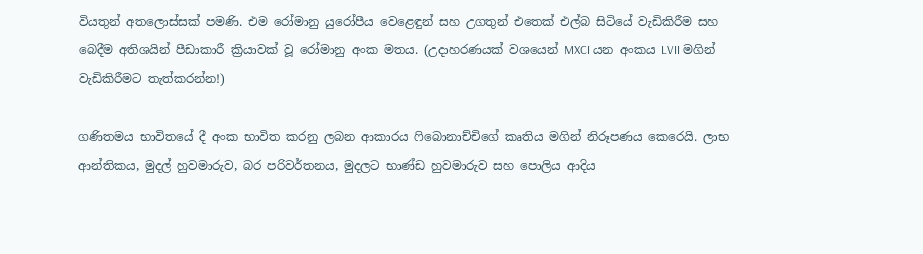වියතුන් අතලොස්සක් පමණි. එම රෝමානු යුරෝපීය වෙළෙඳුන් සහ උගතුන් එතෙක් එල්බ සිටියේ වැඩිකිරීම සහ බෙදීම අතිශයින් පීඩාකාරී ක්‍රියාවක් වූ රෝමානු අංක මතය. (උදාහරණයක් වශයෙන් MXCI යන අංකය LVII මගින් වැඩිකිරීමට තැත්කරන්න!)

ගණිතමය භාවිතයේ දී අංක භාවිත කරනු ලබන ආකාරය ෆිබොනාච්චිගේ කෘතිය මගින් නිරූපණය කෙරෙයි. ලාභ ආන්තිකය, මුදල් හුවමාරුව, බර පරිවර්තනය, මුදලට භාණ්ඩ හුවමාරුව සහ පොලිය ආදිය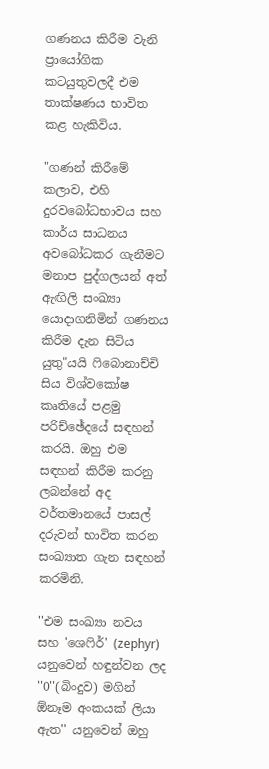ගණනය කිරීම වැනි ප්‍රායෝගික කටයුතුවලදී එම තාක්ෂණය භාවිත කළ හැකිවිය.

"ගණන් කිරීමේ කලාව, එහි දුරවබෝධභාවය සහ කාර්ය සාධනය අවබෝධකර ගැනීමට මනාප පුද්ගලයන් අත් ඇඟිලි සංඛ්‍යා යොදාගනිමින් ගණනය කිරීම දැන සිටිය යුතු"යයි ෆිබොනාච්චි සිය විශ්වකෝෂ කෘතියේ පළමු පරිච්ඡේදයේ සඳහන් කරයි. ඔහු එම සඳහන් කිරීම කරනු ලබන්නේ අද වර්තමානයේ පාසල් දරුවන් භාවිත කරන සංඛ්‍යාත ගැන සඳහන් කරමිනි.

''එම සංඛ්‍යා නවය සහ 'ශෙෆිර්' (zephyr) යනුවෙන් හඳුන්වන ලද ''0''(බිංදුව) මගින් ඕනෑම අංකයක් ලියා ඇත'' යනුවෙන් ඔහු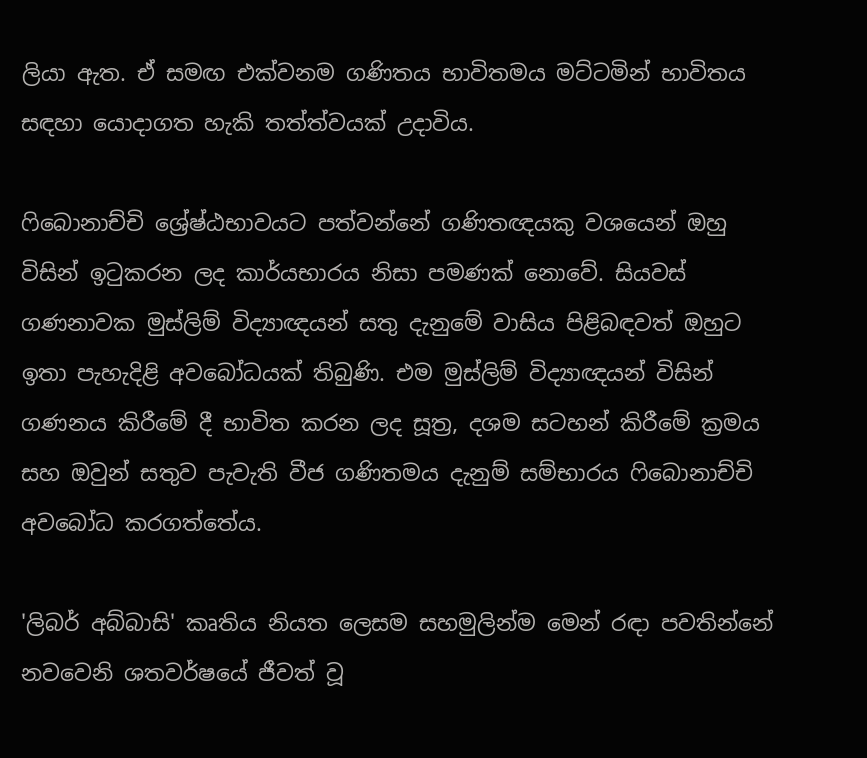ලියා ඇත. ඒ සමඟ එක්වනම ගණිතය භාවිතමය මට්ටමින් භාවිතය සඳහා යොදාගත හැකි තත්ත්වයක් උදාවිය.

ෆිබොනාච්චි ශ්‍රේෂ්ඨභාවයට පත්වන්නේ ගණිතඥයකු වශයෙන් ඔහු විසින් ඉටුකරන ලද කාර්යභාරය නිසා පමණක් නොවේ. සියවස් ගණනාවක මුස්ලිම් විද්‍යාඥයන් සතු දැනුමේ වාසිය පිළිබඳවත් ඔහුට ඉතා පැහැදිළි අවබෝධයක් තිබුණි. එම මුස්ලිම් විද්‍යාඥයන් විසින් ගණනය කිරීමේ දී භාවිත කරන ලද සූත්‍ර, දශම සටහන් කිරීමේ ක්‍රමය සහ ඔවුන් සතුව පැවැති වීජ ගණිතමය දැනුම් සම්භාරය ෆිබොනාච්චි අවබෝධ කරගත්තේය.

'ලිබර් අබ්බාසි' කෘතිය නියත ලෙසම සහමුලින්ම මෙන් රඳා පවතින්නේ නවවෙනි ශතවර්ෂයේ ජීවත් වූ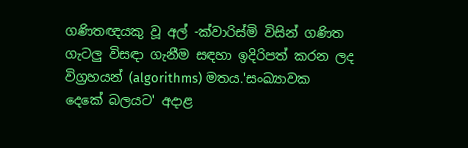ගණිතඥයකු වූ අල් -ක්වාරිස්මි විසින් ගණිත ගැටලු විසඳා ගැනීම සඳහා ඉදිරිපත් කරන ලද විග්‍රහයන් (algorithms) මතය.'සංඛ්‍යාවක දෙකේ බලයට' අදාළ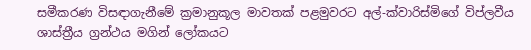සමීකරණ විසඳාගැනීමේ ක්‍රමානුකූල මාවතක් පළමුවරට අල්-ක්වාරිස්මිගේ විප්ලවීය ශාස්ත්‍රීය ග්‍රන්ථය මගින් ලෝකයට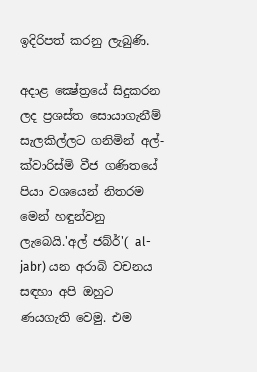ඉදිරිපත් කරනු ලැබුණි.

අදාළ ක්‍ෂේත්‍රයේ සිදුකරන ලද ප්‍රශස්ත සොයාගැනීම් සැලකිල්ලට ගනිමින් අල්-ක්වාරිස්මි වීජ ගණිතයේ පියා වශයෙන් නිතරම මෙන් හඳුන්වනු ලැබෙයි.'අල් ජබ්ර්'( al-jabr) යන අරාබි වචනය සඳහා අපි ඔහුට ණයගැති වෙමු. එම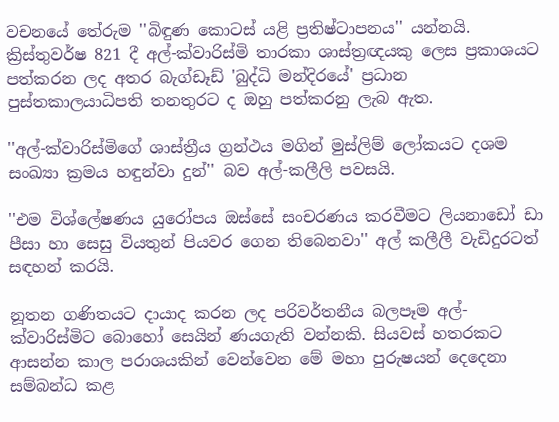වචනයේ තේරුම ''බිඳුණ කොටස් යළි ප්‍රතිෂ්ටාපනය'' යන්නයි. ක්‍රිස්තුවර්ෂ 821 දී අල්-ක්වාරිස්මි තාරකා ශාස්ත්‍රඥයකු ලෙස ප්‍රකාශයට පත්කරන ලද අතර බැග්ඩෑඩ් 'බුද්ධි මන්දිරයේ' ප්‍රධාන පුස්තකාලයාධිපති තනතුරට ද ඔහු පත්කරනු ලැබ ඇත.

''අල්-ක්වාරිස්මිගේ ශාස්ත්‍රීය ග්‍රන්ථය මගින් මුස්ලිම් ලෝකයට දශම සංඛ්‍යා ක්‍රමය හඳුන්වා දුන්'' බව අල්-කලීලි පවසයි.

''එම විශ්ලේෂණය යුරෝපය ඔස්සේ සංචරණය කරවීමට ලියනාඩෝ ඩා පීසා හා සෙසු වියතුන් පියවර ගෙන තිබෙනවා'' අල් කලීලී වැඩිදුරටත් සඳහන් කරයි.

නූතන ගණිතයට දායාද කරන ලද පරිවර්තනීය බලපෑම අල්-ක්වාරිස්මිට බොහෝ සෙයින් ණයගැති වන්නකි. සියවස් හතරකට ආසන්න කාල පරාශයකින් වෙන්වෙන මේ මහා පුරුෂයන් දෙදෙනා සම්බන්ධ කළ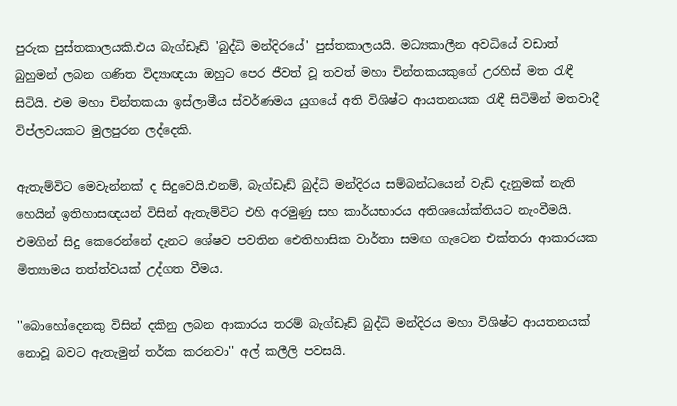පුරුක පුස්තකාලයකි.එය බැග්ඩෑඩ් 'බුද්ධි මන්දිරයේ' පුස්තකාලයයි. මධ්‍යකාලීන අවධියේ වඩාත් බුහුමන් ලබන ගණිත විද්‍යාඥයා ඔහුට පෙර ජීවත් වූ තවත් මහා චින්තකයකුගේ උරහිස් මත රැඳී සිටියි. එම මහා චින්තකයා ඉස්ලාමීය ස්වර්ණමය යුගයේ අති විශිෂ්ට ආයතනයක රැඳී සිටිමින් මතවාදී විප්ලවයකට මුලපුරන ලද්දෙකි.

ඇතැම්විට මෙවැන්නක් ද සිදුවෙයි.එනම්, බැග්ඩෑඩ් බුද්ධි මන්දිරය සම්බන්ධයෙන් වැඩි දැනුමක් නැති හෙයින් ඉතිහාසඥයන් විසින් ඇතැම්විට එහි අරමුණු සහ කාර්යභාරය අතිශයෝක්තියට නැංවීමයි. එමගින් සිදු කෙරෙන්නේ දැනට ශේෂව පවතින ඓතිහාසික වාර්තා සමඟ ගැටෙන එක්තරා ආකාරයක මිත්‍යාමය තත්ත්වයක් උද්ගත වීමය.

''බොහෝදෙනකු විසින් දකිනු ලබන ආකාරය තරම් බැග්ඩෑඩ් බුද්ධි මන්දිරය මහා විශිෂ්ට ආයතනයක් නොවූ බවට ඇතැමුන් තර්ක කරනවා'' අල් කලීලි පවසයි.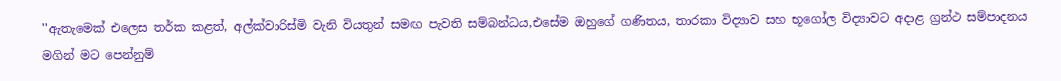''ඇතැමෙක් එලෙස තර්ක කළත්, අල්ක්වාරිස්මි වැනි වියතුන් සමඟ පැවති සම්බන්ධය,එසේම ඔහුගේ ගණිතය, තාරකා විද්‍යාව සහ භූගෝල විද්‍යාවට අදාළ ග්‍රන්ථ සම්පාදනය මගින් මට පෙන්නුම්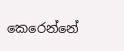කෙරෙන්නේ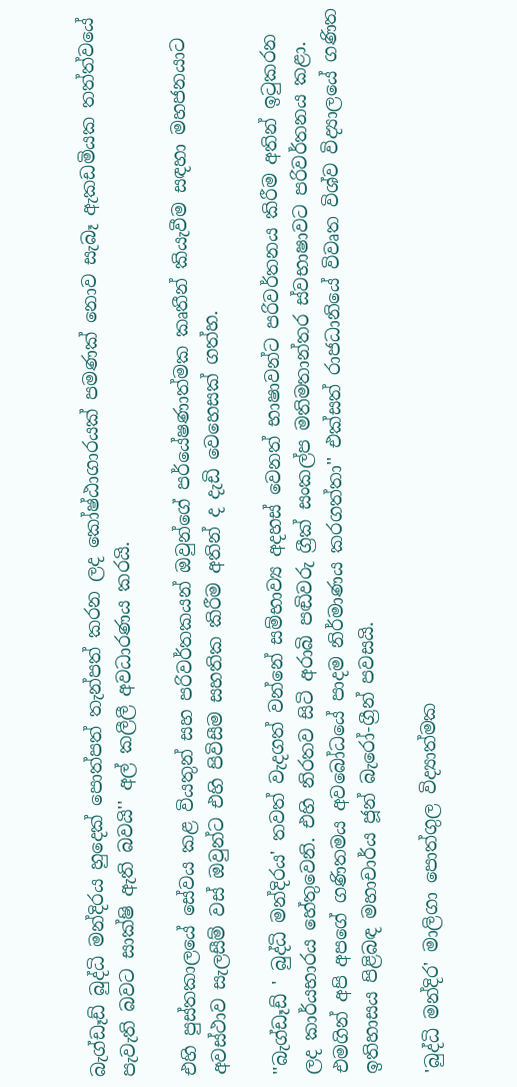බැග්ඩෑඩ් බුද්ධි මන්දිරය හුදෙක් පොත්පත් තැන්පත් කරන ලද කෝෂ්ඨාගාරයක් පමණක් නොව සැබෑ ඇකඩමියක තත්ත්වයේ පැවැති බවට සාක්ෂි ඇති බවයි'' අල් කලීලී අවධාරණය කරයි.

එහි පුස්තකාලයේ සේවය කළ වියතුන් සහ පරිවර්තකයන් ඔවුන්ගේ පර්යේෂණාත්මක කෘතීන් කියැවීම සඳහා මහජනයාට අවස්ථාව සැලසීම් වස් ඔවුන්ට එහි පිවිසීම සහතික කිරීම අතින් ද දැඩි වෙහෙසක් ගත්හ.

''බැග්ඩෑඩ් ' බුද්ධි මන්දිරය' තවත් වැදගත් වන්නේ සම්භාව්‍ය අදහස් වෙනත් භාෂාවන්ට පරිවර්තනය කිරීම අතින් ඉටුකරන ලද කාර්යභාරය හේතුවෙනි. එහි නිරතව සිටි අරාබි පඬිවරු ග්‍රීක් සංකල්ප මතිමතාන්තර ස්වභාෂාවට පරිවර්තනය කළා. එමගින් අපි අපගේ ගණිතමය අවබෝධයේ පාදම නිර්මාණය කරගත්තා'' එක්සත් රාජධානියේ විවෘත විශ්ව විද්‍යාලයේ ගණිත ඉතිහාසය පිළිබඳ මහාචාර්ය ජූන් බැරෝ-ග්‍රීන් පවසයි.

'බුද්ධි මන්දිර' මාලිගා පොත්ගුල විද්‍යාත්මක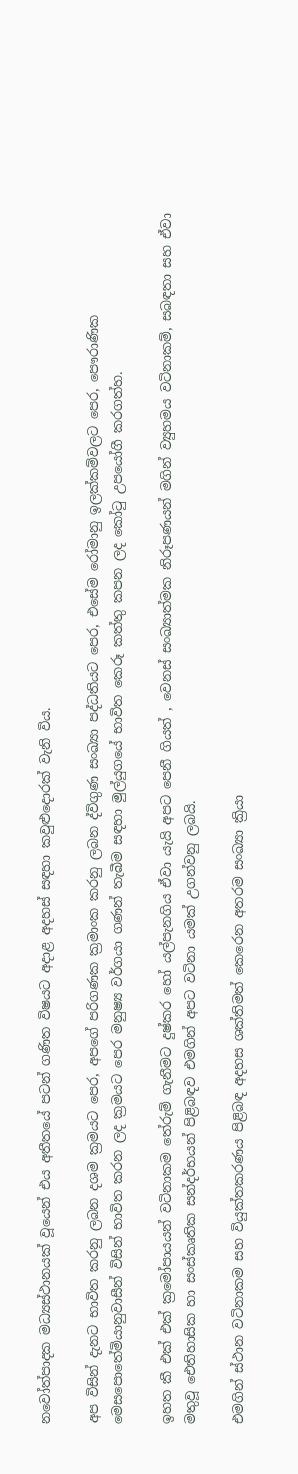නවෝත්පාදක මධ්‍යස්ථානයක් වූයෙන් එය අතීතයේ පටන් ගණිත විෂයට අදාළ අදහස් සඳහා කවුළුදොරක් වැනි විය.

අප විසින් දැනට භාවිත කරනු ලබන දශම ක්‍රමයට පෙර, අපගේ පරිගණක ක්‍රමාංක කරනු ලබන ද්විගුණ සංඛ්‍යා පද්ධතියට පෙර, එසේම රෝමානු ඉලක්කම්වලට පෙර, පෞරාණික මෙසපොතේමියානුවාසීන් විසින් භාවිත කරන ලද ක්‍රමයට පෙර මනුෂ්‍ය වර්ගයා ගණන් තැබීම සඳහා මුල්යුගයේ භාවිත කෙරූ කත්තු කපන ලද කෝටු උපයෝගී කරගත්හ.

ඉහත කී එක් එක් ක්‍රමෝපායයන් වටිනාකම තේරුම් ගැනීමට දුෂ්කර හෝ යල්පැනගිය ඒවා යැයි අපට පෙනී ගියත් , වෙනස් සංඛ්‍යාත්මක නිරූපණයන් මගින් ව්‍යුහමය වටිනාකම්, සබඳතා සහ ඒවා මතුවූ ඓතිහාසික හා සංස්කෘතික සන්දර්භයන් පිළිබඳව එමගින් අපට වටිනා යමක් උගන්වනු ලබයි.

එමගින් ස්ථාන වටිනාකම සහ වියුක්තකරණය පිළිබඳ අදහස ශක්තිමත් කෙරෙන අතරම සංඛ්‍යා ක්‍රියා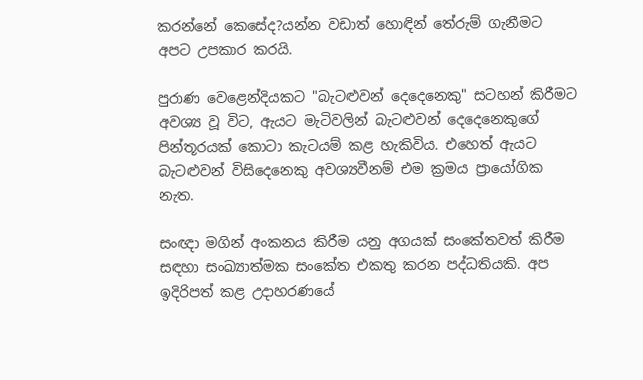කරන්නේ කෙසේද?යන්න වඩාත් හොඳින් තේරුම් ගැනීමට අපට උපකාර කරයි.

පුරාණ වෙළෙන්දියකට "බැටළුවන් දෙදෙනෙකු" සටහන් කිරීමට අවශ්‍ය වූ විට, ඇයට මැටිවලින් බැටළුවන් දෙදෙනෙකුගේ පින්තූරයක් කොටා කැටයම් කළ හැකිවිය. එහෙත් ඇයට බැටළුවන් විසිදෙනෙකු අවශ්‍යවීනම් එම ක්‍රමය ප්‍රායෝගික නැත.

සංඥා මගින් අංකනය කිරීම යනු අගයක් සංකේතවත් කිරීම සඳහා සංඛ්‍යාත්මක සංකේත එකතු කරන පද්ධතියකි. අප ඉදිරිපත් කළ උදාහරණයේ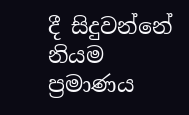දී සිදුවන්නේ නියම ප්‍රමාණය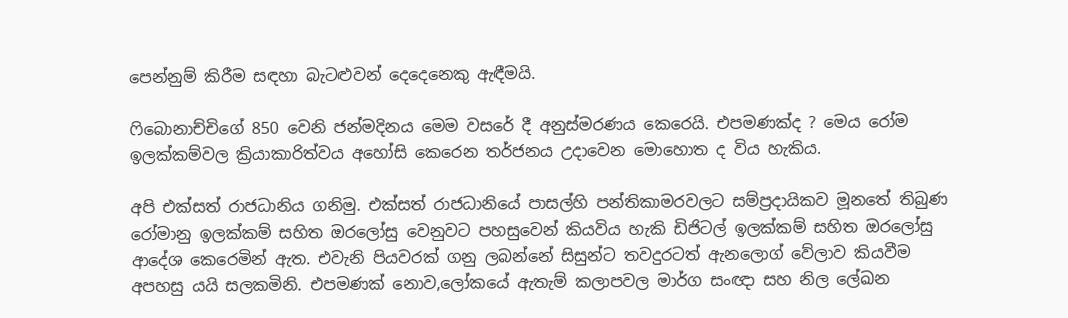පෙන්නුම් කිරීම සඳහා බැටළුවන් දෙදෙනෙකු ඇඳීමයි.

ෆිබොනාච්චිගේ 850 වෙනි ජන්මදිනය මෙම වසරේ දී අනුස්මරණය කෙරෙයි. එපමණක්ද ? මෙය රෝම ඉලක්කම්වල ක්‍රියාකාරිත්වය අහෝසි කෙරෙන තර්ජනය උදාවෙන මොහොත ද විය හැකිය.

අපි එක්සත් රාජධානිය ගනිමු. එක්සත් රාජධානියේ පාසල්හි පන්තිකාමරවලට සම්ප්‍රදායිකව මූනතේ තිබුණ රෝමානු ඉලක්කම් සහිත ඔරලෝසු වෙනුවට පහසුවෙන් කියවිය හැකි ඩිජිටල් ඉලක්කම් සහිත ඔරලෝසු ආදේශ කෙරෙමින් ඇත. එවැනි පියවරක් ගනු ලබන්නේ සිසුන්ට තවදුරටත් ඇනලොග් වේලාව කියවීම අපහසු යයි සලකමිනි. එපමණක් නොව,ලෝකයේ ඇතැම් කලාපවල මාර්ග සංඥා සහ නිල ලේඛන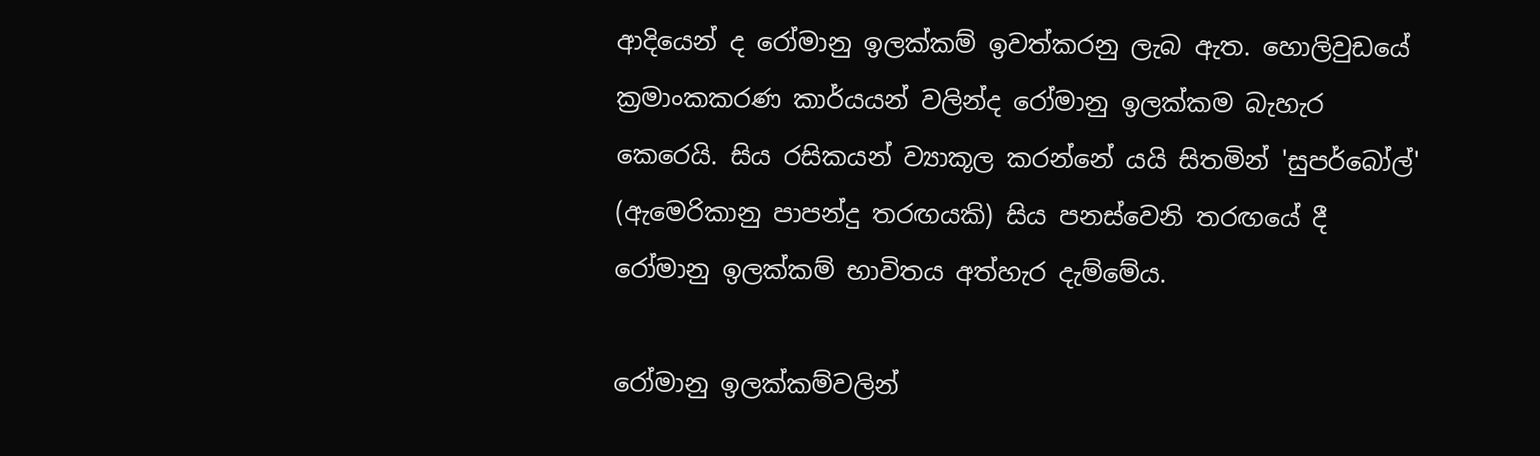ආදියෙන් ද රෝමානු ඉලක්කම් ඉවත්කරනු ලැබ ඇත. හොලිවුඩයේ ක්‍රමාංකකරණ කාර්යයන් වලින්ද රෝමානු ඉලක්කම බැහැර කෙරෙයි. සිය රසිකයන් ව්‍යාකූල කරන්නේ යයි සිතමින් 'සුපර්බෝල්' (ඇමෙරිකානු පාපන්දු තරඟයකි) සිය පනස්වෙනි තරඟයේ දී රෝමානු ඉලක්කම් භාවිතය අත්හැර දැම්මේය.

රෝමානු ඉලක්කම්වලින්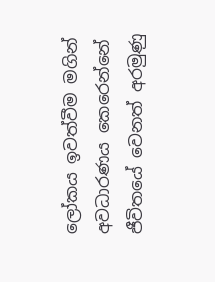ලෝකය ඉවත්වීම මගින් අවධාරණය කෙරෙන්නේ ජීවිතයේ වෙනත් අරමුණු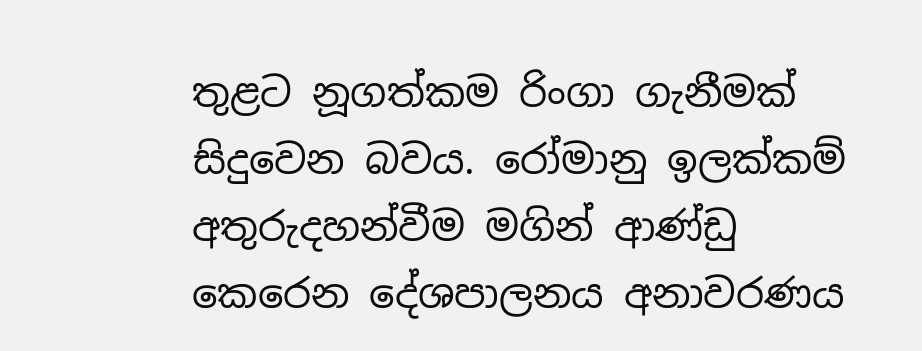තුළට නූගත්කම රිංගා ගැනීමක් සිදුවෙන බවය. රෝමානු ඉලක්කම් අතුරුදහන්වීම මගින් ආණ්ඩු කෙරෙන දේශපාලනය අනාවරණය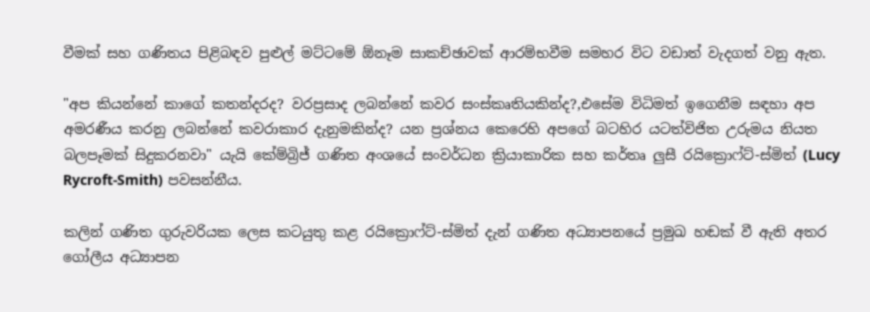වීමක් සහ ගණිතය පිළිබඳව පුළුල් මට්ටමේ ඕනෑම සාකච්ඡාවක් ආරම්භවීම සමහර විට වඩාත් වැදගත් වනු ඇත.

"අප කියන්නේ කාගේ කතන්දරද? වරප්‍රසාද ලබන්නේ කවර සංස්කෘතියකින්ද?,එසේම විධිමත් ඉගෙනීම සඳහා අප අමරණීය කරනු ලබන්නේ කවරාකාර දැනුමකින්ද? යන ප්‍රශ්නය කෙරෙහි අපගේ බටහිර යටත්විජිත උරුමය නියත බලපෑමක් සිදුකරනවා" යැයි කේම්බ්‍රිජ් ගණිත අංශයේ සංවර්ධන ක්‍රියාකාරික සහ කර්තෘ ලුසී රයික්‍රොෆ්ට්-ස්මිත් (Lucy Rycroft-Smith) පවසන්නීය.

කලින් ගණිත ගුරුවරියක ලෙස කටයුතු කළ රයික්‍රොෆ්ට්-ස්මිත් දැන් ගණිත අධ්‍යාපනයේ ප්‍රමුඛ හඬක් වී ඇති අතර ගෝලීය අධ්‍යාපන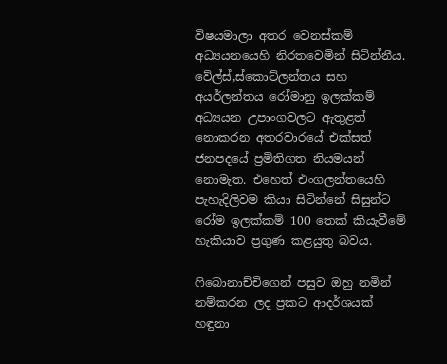විෂයමාලා අතර වෙනස්කම් අධ්‍යයනයෙහි නිරතවෙමින් සිටින්නීය. වේල්ස්,ස්කොට්ලන්තය සහ අයර්ලන්තය රෝමානු ඉලක්කම් අධ්‍යයන උපාංගවලට ඇතුළත් නොකරන අතරවාරයේ එක්සත් ජනපදයේ ප්‍රමිතිගත නියමයන් නොමැත. එහෙත් එංගලන්තයෙහි පැහැදිලිවම කියා සිටින්නේ සිසුන්ට රෝම ඉලක්කම් 100 තෙක් කියැවීමේ හැකියාව ප්‍රගුණ කළයුතු බවය.

ෆිබොනාච්චිගෙන් පසුව ඔහු නමින් නම්කරන ලද ප්‍රකට ආදර්ශයක් හඳුනා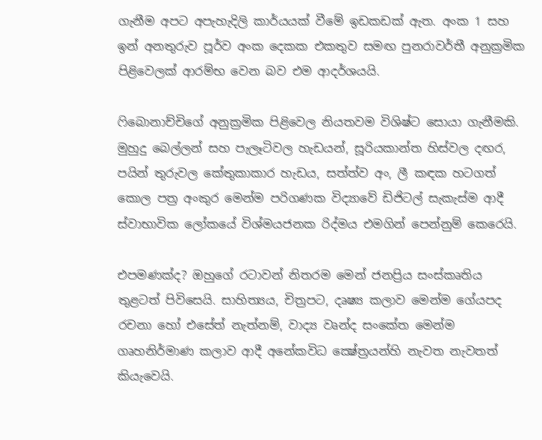ගැනීම අපට අපැහැදිලි කාර්යයක් වීමේ ඉඩකඩක් ඇත. අංක 1 සහ ඉන් අනතුරුව පූර්ව අංක දෙකක එකතුව සමඟ පුනරාවර්තී අනුක්‍රමික පිළිවෙලක් ආරම්භ වෙන බව එම ආදර්ශයයි.

ෆිබොනාච්චිගේ අනුක්‍රමික පිළිවෙල නියතවම විශිෂ්ට සොයා ගැනීමකි. මුහුදු බෙල්ලන් සහ පැලෑටිවල හැඩයන්, සූරියකාන්ත හිස්වල දඟර, පයින් තුරුවල කේතුකාකාර හැඩය, සත්ත්ව අං, ලී කඳක හටගත් කොල පත්‍ර අංකුර මෙන්ම පරිගණක විද්‍යාවේ ඩිජිටල් සැකැස්ම ආදී ස්වාභාවික ලෝකයේ විශ්මයජනක රිද්මය එමගින් පෙන්නුම් කෙරෙයි.

එපමණක්ද? ඔහුගේ රටාවන් නිතරම මෙන් ජනප්‍රිය සංස්කෘතිය තුළටත් පිවිසෙයි. සාහිත්‍යය, චිත්‍රපට, දෘෂ්‍ය කලාව මෙන්ම ගේයපද රචනා හෝ එසේත් නැත්නම්, වාද්‍ය වෘන්ද සංකේත මෙන්ම ගෘහනිර්මාණ කලාව ආදී අනේකවිධ ක්‍ෂේත්‍රයන්හි නැවත නැවතත් කියැවෙයි.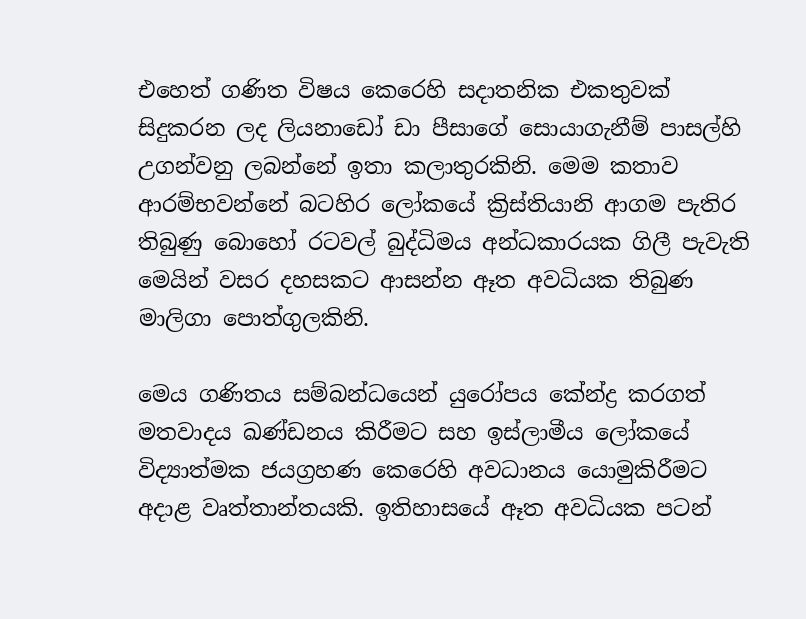එහෙත් ගණිත විෂය කෙරෙහි සදාතනික එකතුවක් සිදුකරන ලද ලියනාඩෝ ඩා පීසාගේ සොයාගැනීම් පාසල්හි උගන්වනු ලබන්නේ ඉතා කලාතුරකිනි. මෙම කතාව ආරම්භවන්නේ බටහිර ලෝකයේ ක්‍රිස්තියානි ආගම පැතිර තිබුණු බොහෝ රටවල් බුද්ධිමය අන්ධකාරයක ගිලී පැවැති මෙයින් වසර දහසකට ආසන්න ඈත අවධියක තිබුණ මාලිගා පොත්ගුලකිනි.

මෙය ගණිතය සම්බන්ධයෙන් යුරෝපය කේන්ද්‍ර කරගත් මතවාදය ඛණ්ඩනය කිරීමට සහ ඉස්ලාමීය ලෝකයේ විද්‍යාත්මක ජයග්‍රහණ කෙරෙහි අවධානය යොමුකිරීමට අදාළ වෘත්තාන්තයකි. ඉතිහාසයේ ඈත අවධියක පටන්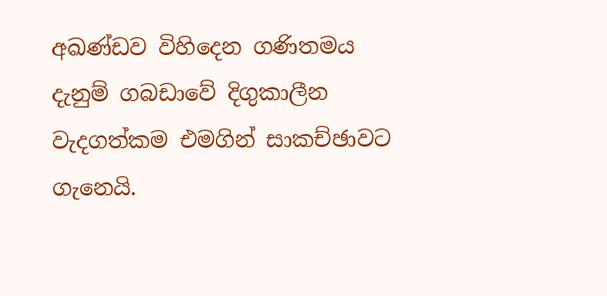අඛණ්ඩව විහිදෙන ගණිතමය දැනුම් ගබඩාවේ දිගුකාලීන වැදගත්කම එමගින් සාකච්ඡාවට ගැනෙයි.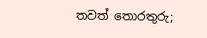තවත් තොරතුරු;